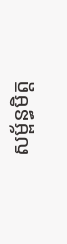សម្ព័ន្ធមិត្ត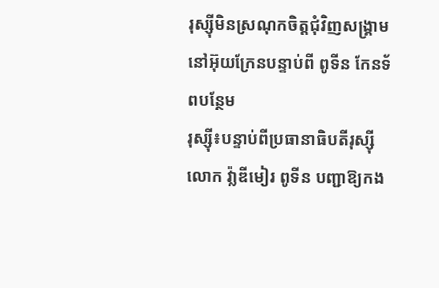រុស្ស៊ីមិនស្រណុកចិត្តជុំវិញសង្រ្គាមនៅអ៊ុយក្រែនបន្ទាប់ពី ពូទីន កែនទ័ពបន្ថែម
រុស្ស៊ី៖បន្ទាប់ពីប្រធានាធិបតីរុស្ស៊ីលោក វ៉ា្លឌីមៀរ ពូទីន បញ្ជាឱ្យកង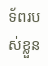ទ័ពរបស់ខ្លួន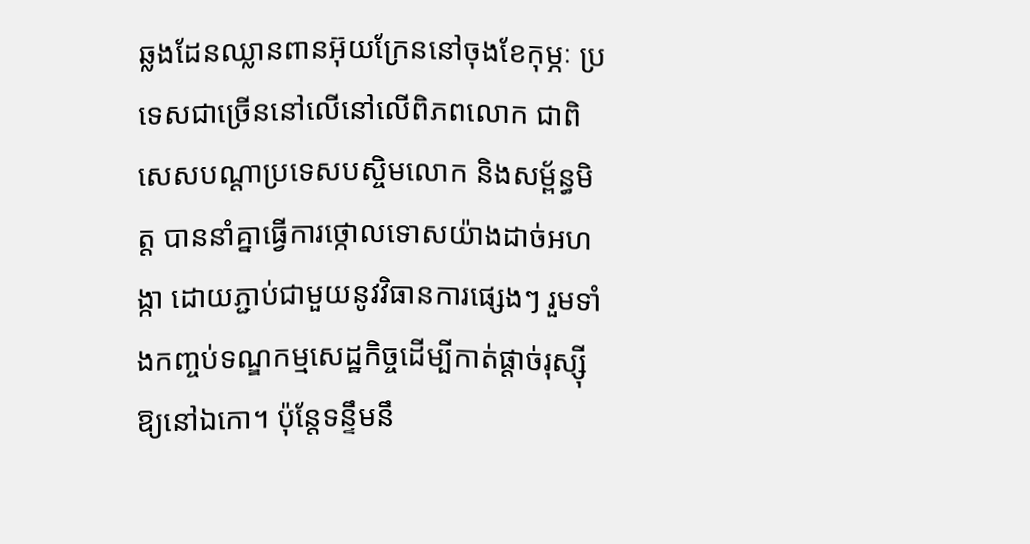ឆ្លងដែនឈ្លានពានអ៊ុយក្រែននៅចុងខែកុម្ភៈ ប្រទេសជាច្រើននៅលើនៅលើពិភពលោក ជាពិសេសបណ្ដាប្រទេសបស្ចិមលោក និងសម្ព័ន្ធមិត្ត បាននាំគ្នាធ្វើការថ្កោលទោសយ៉ាងដាច់អហង្កា ដោយភ្ជាប់ជាមួយនូវវិធានការផ្សេងៗ រួមទាំងកញ្ចប់ទណ្ឌកម្មសេដ្ឋកិច្ចដើម្បីកាត់ផ្ដាច់រុស្ស៊ីឱ្យនៅឯកោ។ ប៉ុន្តែទន្ទឹមនឹ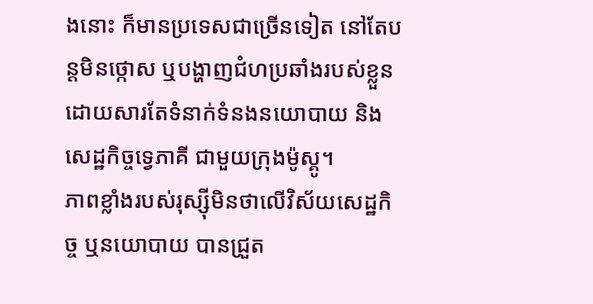ងនោះ ក៏មានប្រទេសជាច្រើនទៀត នៅតែបន្តមិនថ្កោស ឬបង្ហាញជំហប្រឆាំងរបស់ខ្លួន ដោយសារតែទំនាក់ទំនងនយោបាយ និងសេដ្ឋកិច្ចទ្វេភាគី ជាមួយក្រុងម៉ូស្គូ។
ភាពខ្លាំងរបស់រុស្ស៊ីមិនថាលើវិស័យសេដ្ឋកិច្ច ឬនយោបាយ បានជ្រួត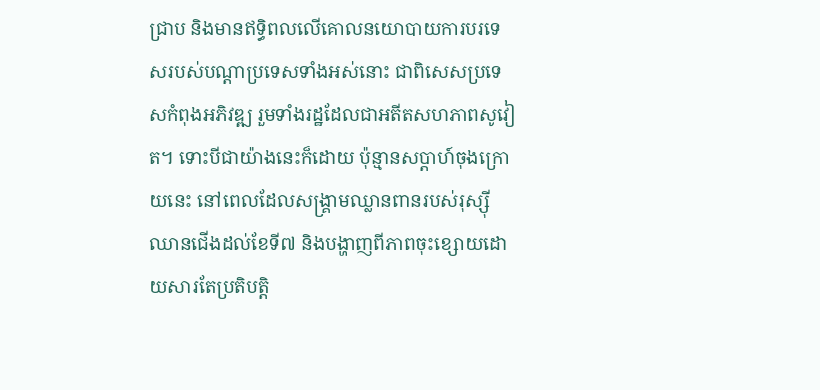ជ្រាប និងមានឥទ្ធិពលលើគោលនយោបាយការបរទេសរបស់បណ្ដាប្រទេសទាំងអស់នោះ ជាពិសេសប្រទេសកំពុងអភិវឌ្ឍ រួមទាំងរដ្ឋដែលជាអតីតសហភាពសូវៀត។ ទោះបីជាយ៉ាងនេះក៏ដោយ ប៉ុន្មានសប្ដាហ៍ចុងក្រោយនេះ នៅពេលដែលសង្រ្គាមឈ្លានពានរបស់រុស្ស៊ីឈានជើងដល់ខែទី៧ និងបង្ហាញពីភាពចុះខ្សោយដោយសារតែប្រតិបត្តិ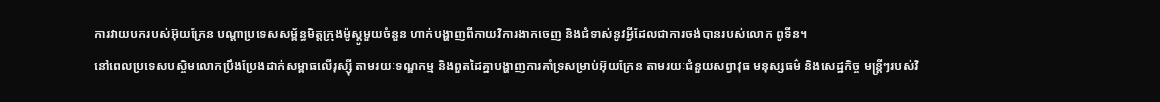ការវាយបករបស់អ៊ុយក្រែន បណ្ដាប្រទេសសម្ព័ន្ធមិត្តក្រុងម៉ូស្គូមួយចំនួន ហាក់បង្ហាញពីកាយវិការងាកចេញ និងជំទាស់នូវអ្វីដែលជាការចង់បានរបស់លោក ពូទីន។
នៅពេលប្រទេសបស្ចិមលោកប្រឹងប្រែងដាក់សម្ពាធលើរុស្ស៊ី តាមរយៈទណ្ឌកម្ម និងពួតដៃគ្នាបង្ហាញការគាំទ្រសម្រាប់អ៊ុយក្រែន តាមរយៈជំនួយសព្វាវុធ មនុស្សធម៌ និងសេដ្ឋកិច្ច មន្រ្តីៗរបស់វិ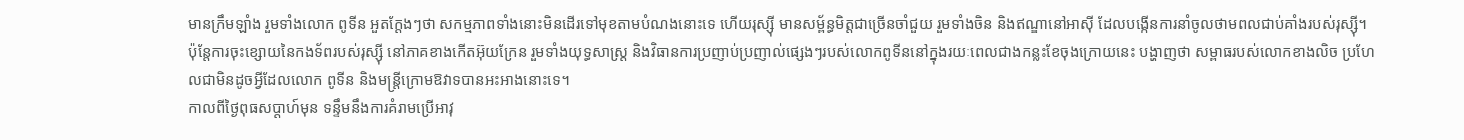មានក្រឹមឡាំង រួមទាំងលោក ពូទីន អួតក្ដែងៗថា សកម្មភាពទាំងនោះមិនដើរទៅមុខតាមបំណងនោះទេ ហើយរុស្ស៊ី មានសម្ព័ន្ធមិត្តជាច្រើនចាំជួយ រួមទាំងចិន និងឥណ្ឌានៅអាស៊ី ដែលបង្កើនការនាំចូលថាមពលជាប់គាំងរបស់រុស្ស៊ី។ ប៉ុន្តែការចុះខ្សោយនៃកងទ័ពរបស់រុស្ស៊ី នៅភាគខាងកើតអ៊ុយក្រែន រួមទាំងយុទ្ធសាស្រ្ត និងវិធានការប្រញាប់ប្រញាល់ផ្សេងៗរបស់លោកពូទីននៅក្នុងរយៈពេលជាងកន្លះខែចុងក្រោយនេះ បង្ហាញថា សម្ពាធរបស់លោកខាងលិច ប្រហែលជាមិនដូចអ្វីដែលលោក ពូទីន និងមន្រ្តីក្រោមឱវាទបានអះអាងនោះទេ។
កាលពីថ្ងៃពុធសប្ដាហ៍មុន ទន្ទឹមនឹងការគំរាមប្រើអាវុ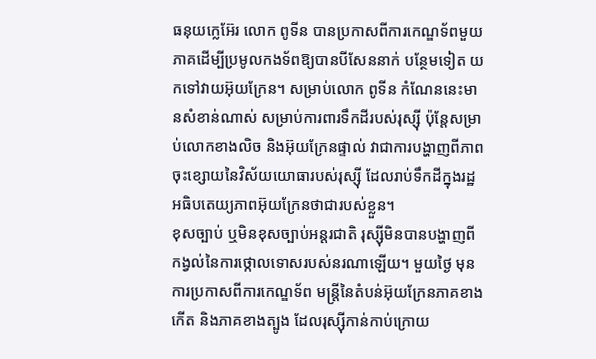ធនុយក្លេអ៊ែរ លោក ពូទីន បានប្រកាសពីការកេណ្ឌទ័ពមួយភាគដើម្បីប្រមូលកងទ័ពឱ្យបានបីសែននាក់ បន្ថែមទៀត យកទៅវាយអ៊ុយក្រែន។ សម្រាប់លោក ពូទីន កំណែននេះមានសំខាន់ណាស់ សម្រាប់ការពារទឹកដីរបស់រុស្ស៊ី ប៉ុន្តែសម្រាប់លោកខាងលិច និងអ៊ុយក្រែនផ្ទាល់ វាជាការបង្ហាញពីភាពចុះខ្សោយនៃវិស័យយោធារបស់រុស្ស៊ី ដែលរាប់ទឹកដីក្នុងរដ្ឋអធិបតេយ្យភាពអ៊ុយក្រែនថាជារបស់ខ្លួន។
ខុសច្បាប់ ឬមិនខុសច្បាប់អន្តរជាតិ រុស្ស៊ីមិនបានបង្ហាញពីកង្វល់នៃការថ្កោលទោសរបស់នរណាឡើយ។ មួយថ្ងៃ មុនការប្រកាសពីការកេណ្ឌទ័ព មន្រ្តីនៃតំបន់អ៊ុយក្រែនភាគខាងកើត និងភាគខាងត្បូង ដែលរុស្ស៊ីកាន់កាប់ក្រោយ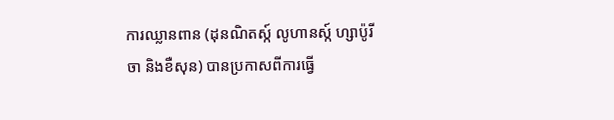ការឈ្លានពាន (ដុនណិតស្ក៍ លូហានស្ក៍ ហ្សាប៉ូរីចា និងខឺសុន) បានប្រកាសពីការធ្វើ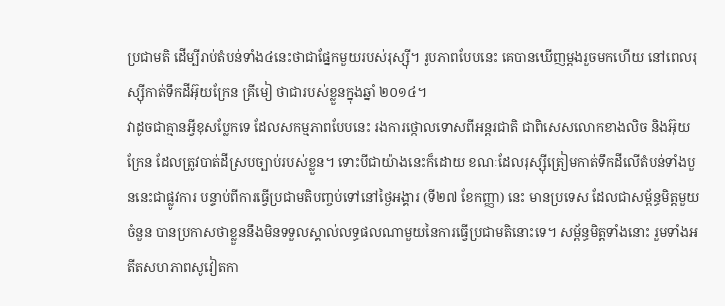ប្រជាមតិ ដើម្បីរាប់តំបន់ទាំង៤នេះថាជាផ្នែកមួយរបស់រុស្ស៊ី។ រូបភាពបែបនេះ គេបានឃើញម្ដងរួចមកហើយ នៅពេលរុស្ស៊ីកាត់ទឹកដីអ៊ុយក្រែន គ្រីមៀ ថាជារបស់ខ្លួនក្នុងឆ្នាំ ២០១៤។
វាដូចជាគ្មានអ្វីខុសប្លែកទេ ដែលសកម្មភាពបែបនេះ រងការថ្កោលទោសពីអន្តរជាតិ ជាពិសេសលោកខាងលិច និងអ៊ុយក្រែន ដែលត្រូវបាត់ដីស្របច្បាប់របស់ខ្លួន។ ទោះបីជាយ៉ាងនេះក៏ដោយ ខណៈដែលរុស្ស៊ីត្រៀមកាត់ទឹកដីលើតំបន់ទាំងបួននេះជាផ្លូវការ បន្ទាប់ពីការធ្វើប្រជាមតិបញ្ចប់ទៅនៅថ្ងៃអង្គារ (ទី២៧ ខែកញ្ញា) នេះ មានប្រទេស ដែលជាសម្ព័ន្ធមិត្តមួយចំនួន បានប្រកាសថាខ្លួននឹងមិនទទួលស្គាល់លទ្ធផលណាមួយនៃការធ្វើប្រជាមតិនោះទេ។ សម្ព័ន្ធមិត្តទាំងនោះ រួមទាំងអតីតសហភាពសូវៀតកា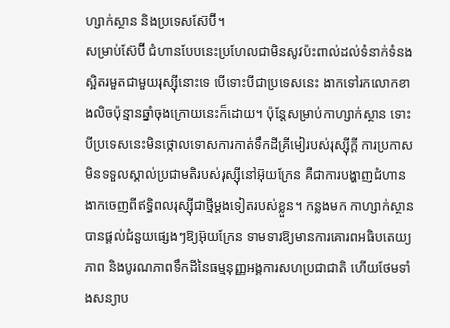ហ្សាក់ស្ថាន និងប្រទេសស៊ែប៊ី។
សម្រាប់ស៊ែប៊ី ជំហានបែបនេះប្រហែលជាមិនសូវប៉ះពាល់ដល់ទំនាក់ទំនងស្អិតរមួតជាមួយរុស្ស៊ីនោះទេ បើទោះបីជាប្រទេសនេះ ងាកទៅរកលោកខាងលិចប៉ុន្មានឆ្នាំចុងក្រោយនេះក៏ដោយ។ ប៉ុន្តែសម្រាប់កាហ្សាក់ស្ថាន ទោះបីប្រទេសនេះមិនថ្កោលទោសការកាត់ទឹកដីគ្រីមៀរបស់រុស្ស៊ីក្ដី ការប្រកាសមិនទទួលស្គាល់ប្រជាមតិរបស់រុស្ស៊ីនៅអ៊ុយក្រែន គឺជាការបង្ហាញជំហានងាកចេញពីឥទ្ធិពលរុស្ស៊ីជាថ្មីម្ដងទៀតរបស់ខ្លួន។ កន្លងមក កាហ្សាក់ស្ថានបានផ្ដល់ជំនួយផ្សេងៗឱ្យអ៊ុយក្រែន ទាមទារឱ្យមានការគោរពអធិបតេយ្យភាព និងបូរណភាពទឹកដីនៃធម្មនុញ្ញអង្គការសហប្រជាជាតិ ហើយថែមទាំងសន្យាប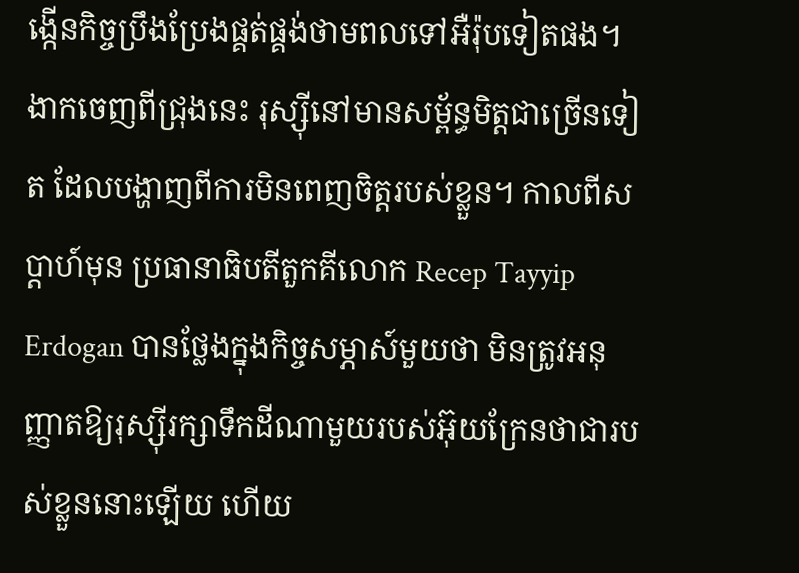ង្កើនកិច្ចប្រឹងប្រែងផ្គត់ផ្គង់ថាមពលទៅអឺរ៉ុបទៀតផង។
ងាកចេញពីជ្រុងនេះ រុស្ស៊ីនៅមានសម្ព័ន្ធមិត្តជាច្រើនទៀត ដែលបង្ហាញពីការមិនពេញចិត្តរបស់ខ្លួន។ កាលពីសប្ដាហ៍មុន ប្រធានាធិបតីតួកគីលោក Recep Tayyip Erdogan បានថ្លែងក្នុងកិច្ចសម្ភាស៍មួយថា មិនត្រូវអនុញ្ញាតឱ្យរុស្ស៊ីរក្សាទឹកដីណាមួយរបស់អ៊ុយក្រែនថាជារបស់ខ្លួននោះឡើយ ហើយ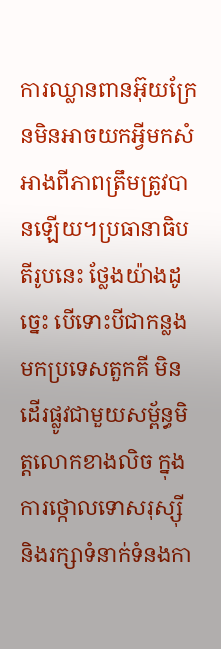ការឈ្លានពានអ៊ុយក្រែនមិនអាចយកអ្វីមកសំអាងពីភាពត្រឹមត្រូវបានឡើយ។ប្រធានាធិបតីរូបនេះ ថ្លែងយ៉ាងដូច្នេះ បើទោះបីជាកន្លងមកប្រទេសតួកគី មិនដើរផ្លូវជាមួយសម្ព័ន្ធមិត្តលោកខាងលិច ក្នុងការថ្កោលទោសរុស្ស៊ី និងរក្សាទំនាក់ទំនងកា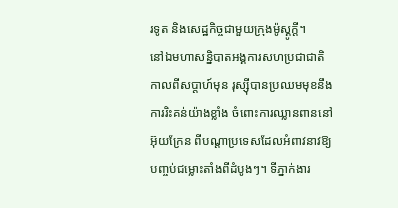រទូត និងសេដ្ឋកិច្ចជាមួយក្រុងម៉ូស្គូក្ដី។
នៅឯមហាសន្និបាតអង្គការសហប្រជាជាតិកាលពីសប្តាហ៍មុន រុស្ស៊ីបានប្រឈមមុខនឹងការរិះគន់យ៉ាងខ្លាំង ចំពោះការឈ្លានពាននៅអ៊ុយក្រែន ពីបណ្តាប្រទេសដែលអំពាវនាវឱ្យបញ្ចប់ជម្លោះតាំងពីដំបូងៗ។ ទីភ្នាក់ងារ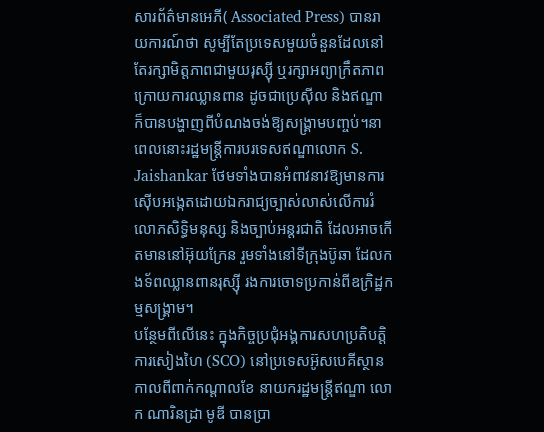សារព័ត៌មានអេភី( Associated Press) បានរាយការណ៍ថា សូម្បីតែប្រទេសមួយចំនួនដែលនៅតែរក្សាមិត្តភាពជាមួយរុស្ស៊ី ឬរក្សាអព្យាក្រឹតភាព ក្រោយការឈ្លានពាន ដូចជាប្រេស៊ីល និងឥណ្ឌា ក៏បានបង្ហាញពីបំណងចង់ឱ្យសង្រ្គាមបញ្ចប់។នាពេលនោះរដ្ឋមន្ត្រីការបរទេសឥណ្ឌាលោក S. Jaishankar ថែមទាំងបានអំពាវនាវឱ្យមានការស៊ើបអង្កេតដោយឯករាជ្យច្បាស់លាស់លើការរំលោភសិទ្ធិមនុស្ស និងច្បាប់អន្តរជាតិ ដែលអាចកើតមាននៅអ៊ុយក្រែន រួមទាំងនៅទីក្រុងប៊ូឆា ដែលកងទ័ពឈ្លានពានរុស្ស៊ី រងការចោទប្រកាន់ពីឧក្រិដ្ឋកម្មសង្រ្គាម។
បន្ថែមពីលើនេះ ក្នុងកិច្ចប្រជុំអង្គការសហប្រតិបត្តិការសៀងហៃ (SCO) នៅប្រទេសអ៊ូសបេគីស្ថានកាលពីពាក់កណ្ដាលខែ នាយករដ្ឋមន្រ្តីឥណ្ឌា លោក ណារិនដ្រា មូឌី បានប្រា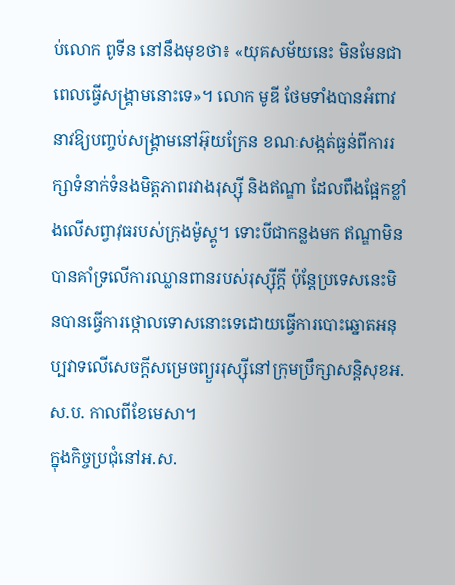ប់លោក ពូទីន នៅនឹងមុខថា៖ «យុគសម័យនេះ មិនមែនជាពេលធ្វើសង្រ្គាមនោះទេ»។ លោក មូឌី ថែមទាំងបានអំពាវនាវឱ្យបញ្ចប់សង្រ្គាមនៅអ៊ុយក្រែន ខណៈសង្កត់ធ្ងន់ពីការរក្សាទំនាក់ទំនងមិត្តភាពរវាងរុស្ស៊ី និងឥណ្ឌា ដែលពឹងផ្អែកខ្លាំងលើសព្វាវុធរបស់ក្រុងម៉ូស្គូ។ ទោះបីជាកន្លងមក ឥណ្ឌាមិនបានគាំទ្រលើការឈ្លានពានរបស់រុស្ស៊ីក្ដី ប៉ុន្តែប្រទេសនេះមិនបានធ្វើការថ្កោលទោសនោះទេដោយធ្វើការបោះឆ្នោតអនុប្បវាទលើសេចក្ដីសម្រេចព្យួររុស្ស៊ីនៅក្រុមប្រឹក្សាសន្តិសុខអ.ស.ប. កាលពីខែមេសា។
ក្នុងកិច្ចប្រជុំនៅអ.ស.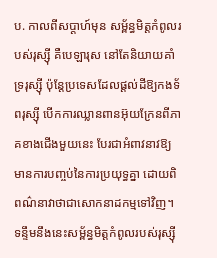ប. កាលពីសប្ដាហ៍មុន សម្ព័ន្ធមិត្តកំពូលរបស់រុស្ស៊ី គឺបេឡារុស នៅតែនិយាយគាំទ្ររុស្ស៊ី ប៉ុន្តែប្រទេសដែលផ្ដល់ដីឱ្យកងទ័ពរុស្ស៊ី បើកការឈ្លានពានអ៊ុយក្រែនពីភាគខាងជើងមួយនេះ បែរជាអំពាវនាវឱ្យមានការបញ្ចប់នៃការប្រយុទ្ធគ្នា ដោយពិពណ៌នាវាថាជាសោកនាដកម្មទៅវិញ។
ទន្ទឹមនឹងនេះសម្ព័ន្ធមិត្តកំពូលរបស់រុស្ស៊ី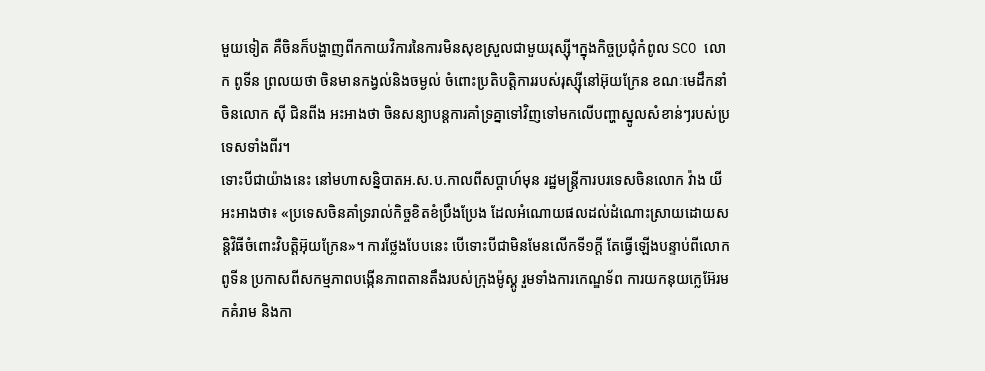មួយទៀត គឺចិនក៏បង្ហាញពីកកាយវិការនៃការមិនសុខស្រួលជាមួយរុស្ស៊ី។ក្នុងកិច្ចប្រជុំកំពូល SCO លោក ពូទីន ព្រលយថា ចិនមានកង្វល់និងចម្ងល់ ចំពោះប្រតិបត្តិការរបស់រុស្ស៊ីនៅអ៊ុយក្រែន ខណៈមេដឹកនាំចិនលោក ស៊ី ជិនពីង អះអាងថា ចិនសន្យាបន្តការគាំទ្រគ្នាទៅវិញទៅមកលើបញ្ហាស្នូលសំខាន់ៗរបស់ប្រទេសទាំងពីរ។
ទោះបីជាយ៉ាងនេះ នៅមហាសន្និបាតអ.ស.ប.កាលពីសប្ដាហ៍មុន រដ្ឋមន្ត្រីការបរទេសចិនលោក វ៉ាង យី អះអាងថា៖ «ប្រទេសចិនគាំទ្ររាល់កិច្ចខិតខំប្រឹងប្រែង ដែលអំណោយផលដល់ដំណោះស្រាយដោយសន្តិវិធីចំពោះវិបត្តិអ៊ុយក្រែន»។ ការថ្លែងបែបនេះ បើទោះបីជាមិនមែនលើកទី១ក្ដី តែធ្វើឡើងបន្ទាប់ពីលោក ពូទីន ប្រកាសពីសកម្មភាពបង្កើនភាពតានតឹងរបស់ក្រុងម៉ូស្គូ រួមទាំងការកេណ្ឌទ័ព ការយកនុយក្លេអ៊ែរមកគំរាម និងកា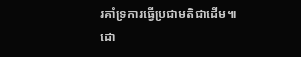រគាំទ្រការធ្វើប្រជាមតិជាដើម៕
ដោ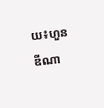យ៖ហួន ឌីណា